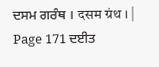ਦਸਮ ਗਰੰਥ । दसम ग्रंथ । |
Page 171 ਦਈਤ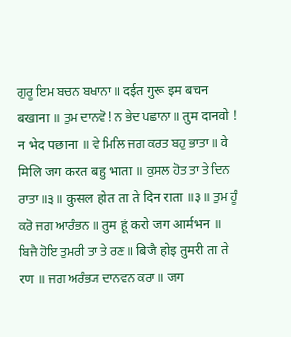ਗੁਰੂ ਇਮ ਬਚਨ ਬਖਾਨਾ ॥ दईत गुरू इम बचन बखाना ॥ ਤੁਮ ਦਾਨਵੋ ! ਨ ਭੇਦ ਪਛਾਨਾ ॥ तुम दानवो ! न भेद पछाना ॥ ਵੇ ਮਿਲਿ ਜਗ ਕਰਤ ਬਹੁ ਭਾਤਾ ॥ वे मिलि जग करत बहु भाता ॥ ਕੁਸਲ ਹੋਤ ਤਾ ਤੇ ਦਿਨ ਰਾਤਾ ॥੩॥ कुसल होत ता ते दिन राता ॥३॥ ਤੁਮ ਹੂੰ ਕਰੋ ਜਗ ਆਰੰਭਨ ॥ तुम हूं करो जग आर्मभन ॥ ਬਿਜੈ ਹੋਇ ਤੁਮਰੀ ਤਾ ਤੇ ਰਣ ॥ बिजै होइ तुमरी ता ते रण ॥ ਜਗ ਅਰੰਭ੍ਯ ਦਾਨਵਨ ਕਰਾ ॥ जग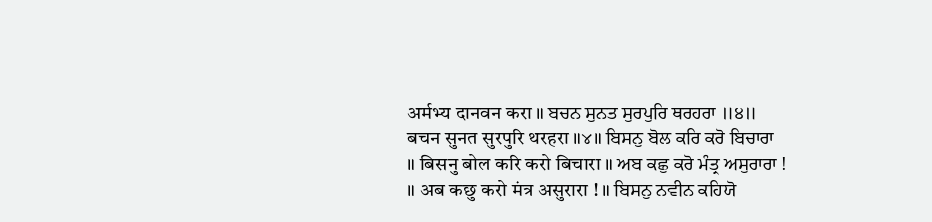अर्मभ्य दानवन करा ॥ ਬਚਨ ਸੁਨਤ ਸੁਰਪੁਰਿ ਥਰਹਰਾ ॥੪॥ बचन सुनत सुरपुरि थरहरा ॥४॥ ਬਿਸਨੁ ਬੋਲ ਕਰਿ ਕਰੋ ਬਿਚਾਰਾ ॥ बिसनु बोल करि करो बिचारा ॥ ਅਬ ਕਛੁ ਕਰੋ ਮੰਤ੍ਰ ਅਸੁਰਾਰਾ ! ॥ अब कछु करो मंत्र असुरारा ! ॥ ਬਿਸਨੁ ਨਵੀਨ ਕਹਿਯੋ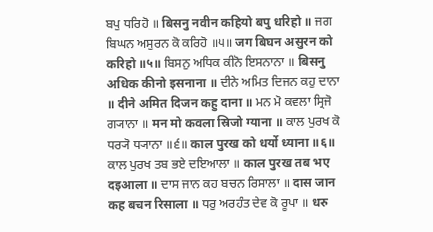ਬਪੁ ਧਰਿਹੋ ॥ बिसनु नवीन कहियो बपु धरिहो ॥ ਜਗ ਬਿਘਨ ਅਸੁਰਨ ਕੋ ਕਰਿਹੋ ॥੫॥ जग बिघन असुरन को करिहो ॥५॥ ਬਿਸਨੁ ਅਧਿਕ ਕੀਨੋ ਇਸਨਾਨਾ ॥ बिसनु अधिक कीनो इसनाना ॥ ਦੀਨੇ ਅਮਿਤ ਦਿਜਨ ਕਹੁ ਦਾਨਾ ॥ दीने अमित दिजन कहु दाना ॥ ਮਨ ਮੋ ਕਵਲਾ ਸ੍ਰਿਜੋ ਗ੍ਯਾਨਾ ॥ मन मो कवला स्रिजो ग्याना ॥ ਕਾਲ ਪੁਰਖ ਕੋ ਧਰ੍ਯੋ ਧ੍ਯਾਨਾ ॥੬॥ काल पुरख को धर्यो ध्याना ॥६॥ ਕਾਲ ਪੁਰਖ ਤਬ ਭਏ ਦਇਆਲਾ ॥ काल पुरख तब भए दइआला ॥ ਦਾਸ ਜਾਨ ਕਹ ਬਚਨ ਰਿਸਾਲਾ ॥ दास जान कह बचन रिसाला ॥ ਧਰੁ ਅਰਹੰਤ ਦੇਵ ਕੋ ਰੂਪਾ ॥ धरु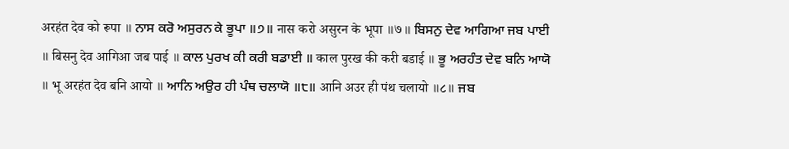अरहंत देव को रूपा ॥ ਨਾਸ ਕਰੋ ਅਸੁਰਨ ਕੇ ਭੂਪਾ ॥੭॥ नास करो असुरन के भूपा ॥७॥ ਬਿਸਨੁ ਦੇਵ ਆਗਿਆ ਜਬ ਪਾਈ ॥ बिसनु देव आगिआ जब पाई ॥ ਕਾਲ ਪੁਰਖ ਕੀ ਕਰੀ ਬਡਾਈ ॥ काल पुरख की करी बडाई ॥ ਭੂ ਅਰਹੰਤ ਦੇਵ ਬਨਿ ਆਯੋ ॥ भू अरहंत देव बनि आयो ॥ ਆਨਿ ਅਉਰ ਹੀ ਪੰਥ ਚਲਾਯੋ ॥੮॥ आनि अउर ही पंथ चलायो ॥८॥ ਜਬ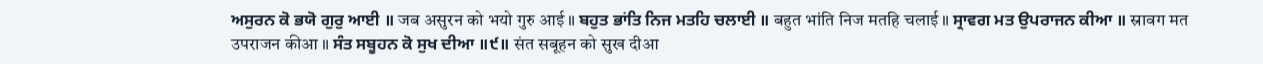ਅਸੁਰਨ ਕੋ ਭਯੋ ਗੁਰੁ ਆਈ ॥ जब असुरन को भयो गुरु आई ॥ ਬਹੁਤ ਭਾਂਤਿ ਨਿਜ ਮਤਹਿ ਚਲਾਈ ॥ बहुत भांति निज मतहि चलाई ॥ ਸ੍ਰਾਵਗ ਮਤ ਉਪਰਾਜਨ ਕੀਆ ॥ स्रावग मत उपराजन कीआ ॥ ਸੰਤ ਸਬੂਹਨ ਕੋ ਸੁਖ ਦੀਆ ॥੯॥ संत सबूहन को सुख दीआ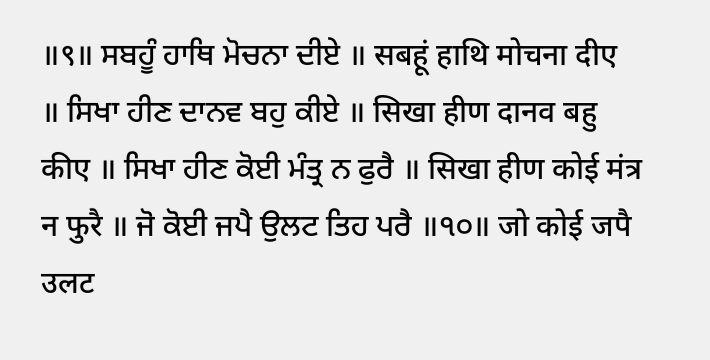॥९॥ ਸਬਹੂੰ ਹਾਥਿ ਮੋਚਨਾ ਦੀਏ ॥ सबहूं हाथि मोचना दीए ॥ ਸਿਖਾ ਹੀਣ ਦਾਨਵ ਬਹੁ ਕੀਏ ॥ सिखा हीण दानव बहु कीए ॥ ਸਿਖਾ ਹੀਣ ਕੋਈ ਮੰਤ੍ਰ ਨ ਫੁਰੈ ॥ सिखा हीण कोई मंत्र न फुरै ॥ ਜੋ ਕੋਈ ਜਪੈ ਉਲਟ ਤਿਹ ਪਰੈ ॥੧੦॥ जो कोई जपै उलट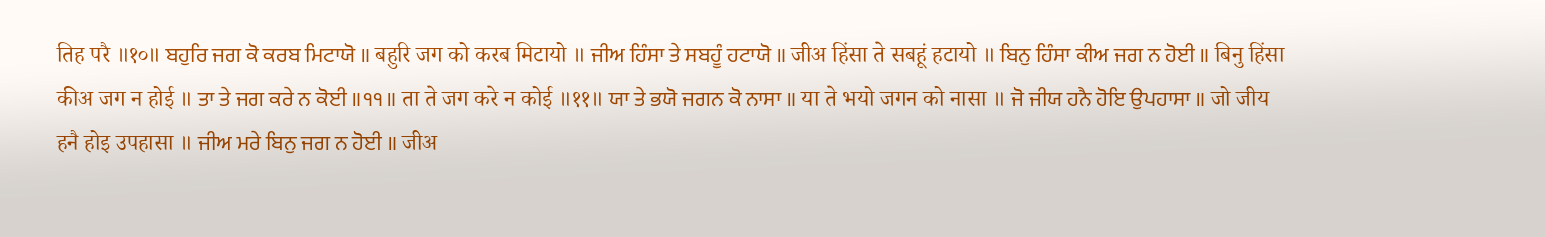तिह परै ॥१०॥ ਬਹੁਰਿ ਜਗ ਕੋ ਕਰਬ ਮਿਟਾਯੋ ॥ बहुरि जग को करब मिटायो ॥ ਜੀਅ ਹਿੰਸਾ ਤੇ ਸਬਹੂੰ ਹਟਾਯੋ ॥ जीअ हिंसा ते सबहूं हटायो ॥ ਬਿਨੁ ਹਿੰਸਾ ਕੀਅ ਜਗ ਨ ਹੋਈ ॥ बिनु हिंसा कीअ जग न होई ॥ ਤਾ ਤੇ ਜਗ ਕਰੇ ਨ ਕੋਈ ॥੧੧॥ ता ते जग करे न कोई ॥११॥ ਯਾ ਤੇ ਭਯੋ ਜਗਨ ਕੋ ਨਾਸਾ ॥ या ते भयो जगन को नासा ॥ ਜੋ ਜੀਯ ਹਨੈ ਹੋਇ ਉਪਹਾਸਾ ॥ जो जीय हनै होइ उपहासा ॥ ਜੀਅ ਮਰੇ ਬਿਨੁ ਜਗ ਨ ਹੋਈ ॥ जीअ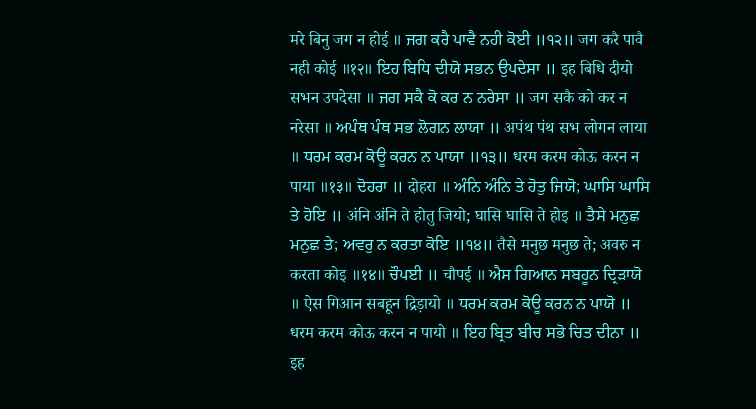मरे बिनु जग न होई ॥ ਜਗ ਕਰੈ ਪਾਵੈ ਨਹੀ ਕੋਈ ॥੧੨॥ जग करै पावै नही कोई ॥१२॥ ਇਹ ਬਿਧਿ ਦੀਯੋ ਸਭਨ ਉਪਦੇਸਾ ॥ इह बिधि दीयो सभन उपदेसा ॥ ਜਗ ਸਕੈ ਕੋ ਕਰ ਨ ਨਰੇਸਾ ॥ जग सकै को कर न नरेसा ॥ ਅਪੰਥ ਪੰਥ ਸਭ ਲੋਗਨ ਲਾਯਾ ॥ अपंथ पंथ सभ लोगन लाया ॥ ਧਰਮ ਕਰਮ ਕੋਊ ਕਰਨ ਨ ਪਾਯਾ ॥੧੩॥ धरम करम कोऊ करन न पाया ॥१३॥ ਦੋਹਰਾ ॥ दोहरा ॥ ਅੰਨਿ ਅੰਨਿ ਤੇ ਹੋਤੁ ਜਿਯੋ; ਘਾਸਿ ਘਾਸਿ ਤੇ ਹੋਇ ॥ अंनि अंनि ते होतु जियो; घासि घासि ते होइ ॥ ਤੈਸੇ ਮਨੁਛ ਮਨੁਛ ਤੇ; ਅਵਰੁ ਨ ਕਰਤਾ ਕੋਇ ॥੧੪॥ तैसे मनुछ मनुछ ते; अवरु न करता कोइ ॥१४॥ ਚੌਪਈ ॥ चौपई ॥ ਐਸ ਗਿਆਨ ਸਬਹੂਨ ਦ੍ਰਿੜਾਯੋ ॥ ऐस गिआन सबहून द्रिड़ायो ॥ ਧਰਮ ਕਰਮ ਕੋਊ ਕਰਨ ਨ ਪਾਯੋ ॥ धरम करम कोऊ करन न पायो ॥ ਇਹ ਬ੍ਰਿਤ ਬੀਚ ਸਭੋ ਚਿਤ ਦੀਨਾ ॥ इह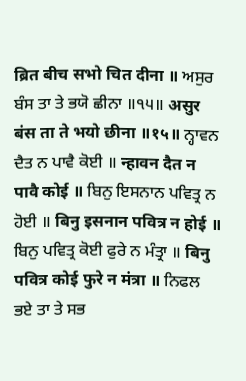ब्रित बीच सभो चित दीना ॥ ਅਸੁਰ ਬੰਸ ਤਾ ਤੇ ਭਯੋ ਛੀਨਾ ॥੧੫॥ असुर बंस ता ते भयो छीना ॥१५॥ ਨ੍ਹਾਵਨ ਦੈਤ ਨ ਪਾਵੈ ਕੋਈ ॥ न्हावन दैत न पावै कोई ॥ ਬਿਨੁ ਇਸਨਾਨ ਪਵਿਤ੍ਰ ਨ ਹੋਈ ॥ बिनु इसनान पवित्र न होई ॥ ਬਿਨੁ ਪਵਿਤ੍ਰ ਕੋਈ ਫੁਰੇ ਨ ਮੰਤ੍ਰਾ ॥ बिनु पवित्र कोई फुरे न मंत्रा ॥ ਨਿਫਲ ਭਏ ਤਾ ਤੇ ਸਭ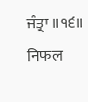ਜੰਤ੍ਰਾ ॥੧੬॥ निफल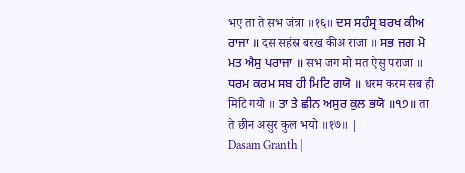भए ता ते सभ जंत्रा ॥१६॥ ਦਸ ਸਹੰਸ੍ਰ ਬਰਖ ਕੀਅ ਰਾਜਾ ॥ दस सहंस्र बरख कीअ राजा ॥ ਸਭ ਜਗ ਮੋ ਮਤ ਐਸੁ ਪਰਾਜਾ ॥ सभ जग मो मत ऐसु पराजा ॥ ਧਰਮ ਕਰਮ ਸਬ ਹੀ ਮਿਟਿ ਗਯੋ ॥ धरम करम सब ही मिटि गयो ॥ ਤਾ ਤੇ ਛੀਨ ਅਸੁਰ ਕੁਲ ਭਯੋ ॥੧੭॥ ता ते छीन असुर कुल भयो ॥१७॥ |
Dasam Granth |